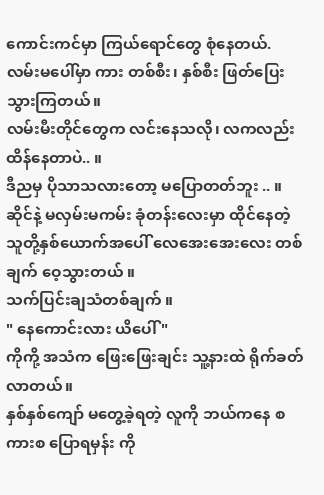ကောင်းကင်မှာ ကြယ်ရောင်တွေ စုံနေတယ်.
လမ်းမပေါ်မှာ ကား တစ်စီး၊ နှစ်စီး ဖြတ်ပြေးသွားကြတယ်။
လမ်းမီးတိုင်တွေက လင်းနေသလို၊ လကလည်း ထိန်နေတာပဲ.. ။
ဒီညမှ ပိုသာသလားတော့ မပြောတတ်ဘူး .. ။ဆိုင်နဲ့ မလှမ်းမကမ်း ခုံတန်းလေးမှာ ထိုင်နေတဲ့ သူတို့နှစ်ယောက်အပေါ် လေအေးအေးလေး တစ်ချက် ဝေ့သွားတယ် ။
သက်ပြင်းချသံတစ်ချက် ။
" နေကောင်းလား ယိပေါ် "
ကိုကို့ အသံက ဖြေးဖြေးချင်း သူ့နားထဲ ရိုက်ခတ်လာတယ်။
နှစ်နှစ်ကျော် မတွေ့ခဲ့ရတဲ့ လူကို ဘယ်ကနေ စကားစ ပြောရမှန်း ကို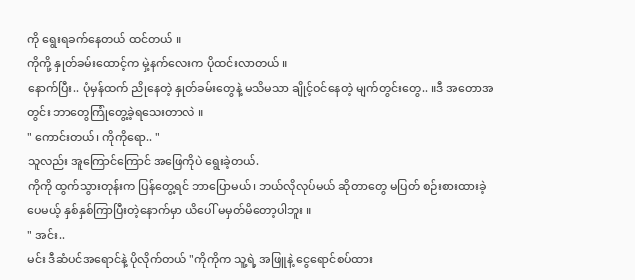ကို ရွေးရခက်နေတယ် ထင်တယ် ။
ကိုကို့ နှုတ်ခမ်းထောင့်က မှဲ့နက်လေးက ပိုထင်းလာတယ် ။
နောက်ပြီး.. ပုံမှန်ထက် ညိုနေတဲ့ နှုတ်ခမ်းတွေနဲ့ မသိမသာ ချိုင့်ဝင်နေတဲ့ မျက်တွင်းတွေ.. ။ဒီ အတောအတွင်း ဘာတွေကြုံတွေ့ခဲ့ရသေးတာလဲ ။
" ကောင်းတယ်၊ ကိုကိုရော.. "
သူလည်း အူကြောင်ကြောင် အဖြေကိုပဲ ရွေးခဲ့တယ်.
ကိုကို ထွက်သွားတုန်းက ပြန်တွေ့ရင် ဘာပြောမယ်၊ ဘယ်လိုလုပ်မယ် ဆိုတာတွေ မပြတ် စဉ်းစားထားခဲ့ပေမယ့် နှစ်နှစ်ကြာပြီးတဲ့နောက်မှာ ယိပေါ် မမှတ်မိတော့ပါဘူး ။
" အင်း..
မင်း ဒီဆံပင်အရောင်နဲ့ ပိုလိုက်တယ် "ကိုကိုက သူ့ရဲ့ အဖြူနဲ့ ငွေရောင်စပ်ထား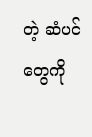တဲ့ ဆံပင်တွေကို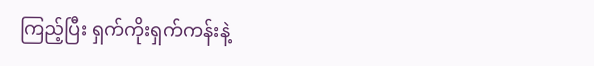ကြည့်ပြီး ရှက်ကိုးရှက်ကန်းနဲ့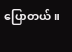ပြောတယ် ။